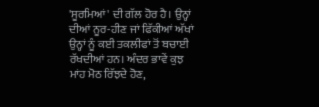'ਸੂਰਮਿਆਂ' ਦੀ ਗੱਲ ਹੋਰ ਹੈ। ਉਨ੍ਹਾਂ ਦੀਆਂ ਨੂਰ-ਹੀਣ ਜਾਂ ਫਿੱਕੀਆਂ ਅੱਖਾਂ ਉਨ੍ਹਾਂ ਨੂੰ ਕਈ ਤਕਲੀਫਾਂ ਤੋਂ ਬਚਾਈ ਰੱਖਦੀਆਂ ਹਨ। ਅੰਦਰ ਭਾਵੇਂ ਕੁਝ ਮਾਂਹ ਮੋਠ ਰਿੱਝਦੇ ਹੋਣ,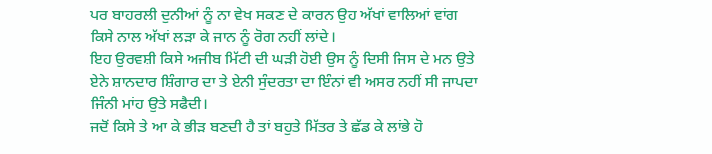ਪਰ ਬਾਹਰਲੀ ਦੁਨੀਆਂ ਨੂੰ ਨਾ ਵੇਖ ਸਕਣ ਦੇ ਕਾਰਨ ਉਹ ਅੱਖਾਂ ਵਾਲਿਆਂ ਵਾਂਗ ਕਿਸੇ ਨਾਲ ਅੱਖਾਂ ਲੜਾ ਕੇ ਜਾਨ ਨੂੰ ਰੋਗ ਨਹੀਂ ਲਾਂਦੇ।
ਇਹ ਉਰਵਸ਼ੀ ਕਿਸੇ ਅਜੀਬ ਮਿੱਟੀ ਦੀ ਘੜੀ ਹੋਈ ਉਸ ਨੂੰ ਦਿਸੀ ਜਿਸ ਦੇ ਮਨ ਉਤੇ ਏਨੇ ਸ਼ਾਨਦਾਰ ਸ਼ਿੰਗਾਰ ਦਾ ਤੇ ਏਨੀ ਸੁੰਦਰਤਾ ਦਾ ਇੰਨਾਂ ਵੀ ਅਸਰ ਨਹੀਂ ਸੀ ਜਾਪਦਾ ਜਿੰਨੀ ਮਾਂਹ ਉਤੇ ਸਫੈਦੀ।
ਜਦੋਂ ਕਿਸੇ ਤੇ ਆ ਕੇ ਭੀੜ ਬਣਦੀ ਹੈ ਤਾਂ ਬਹੁਤੇ ਮਿੱਤਰ ਤੇ ਛੱਡ ਕੇ ਲਾਂਭੇ ਹੋ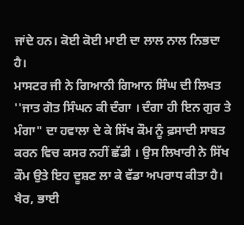ਜਾਂਦੇ ਹਨ। ਕੋਈ ਕੋਈ ਮਾਈ ਦਾ ਲਾਲ ਨਾਲ ਨਿਭਦਾ ਹੈ।
ਮਾਸਟਰ ਜੀ ਨੇ ਗਿਆਨੀ ਗਿਆਨ ਸਿੰਘ ਦੀ ਲਿਖਤ ''ਜਾਤ ਗੋਤ ਸਿੰਘਨ ਕੀ ਦੰਗਾ । ਦੰਗਾ ਹੀ ਇਨ ਗੁਰ ਤੇ ਮੰਗਾ" ਦਾ ਹਵਾਲਾ ਦੇ ਕੇ ਸਿੱਖ ਕੌਮ ਨੂੰ ਫ਼ਸਾਦੀ ਸਾਬਤ ਕਰਨ ਵਿਚ ਕਸਰ ਨਹੀਂ ਛੱਡੀ । ਉਸ ਲਿਖਾਰੀ ਨੇ ਸਿੱਖ ਕੌਮ ਉਤੇ ਇਹ ਦੂਸ਼ਣ ਲਾ ਕੇ ਵੱਡਾ ਅਪਰਾਧ ਕੀਤਾ ਹੈ। ਖੈਰ, ਭਾਈ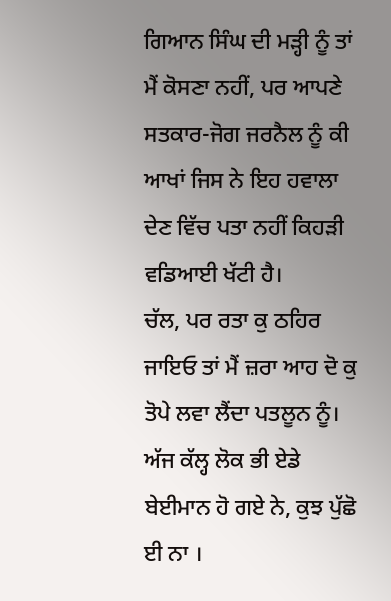ਗਿਆਨ ਸਿੰਘ ਦੀ ਮੜ੍ਹੀ ਨੂੰ ਤਾਂ ਮੈਂ ਕੋਸਣਾ ਨਹੀਂ, ਪਰ ਆਪਣੇ ਸਤਕਾਰ-ਜੋਗ ਜਰਨੈਲ ਨੂੰ ਕੀ ਆਖਾਂ ਜਿਸ ਨੇ ਇਹ ਹਵਾਲਾ ਦੇਣ ਵਿੱਚ ਪਤਾ ਨਹੀਂ ਕਿਹੜੀ ਵਡਿਆਈ ਖੱਟੀ ਹੈ।
ਚੱਲ, ਪਰ ਰਤਾ ਕੁ ਠਹਿਰ ਜਾਇਓ ਤਾਂ ਮੈਂ ਜ਼ਰਾ ਆਹ ਦੋ ਕੁ ਤੋਪੇ ਲਵਾ ਲੈਂਦਾ ਪਤਲੂਨ ਨੂੰ। ਅੱਜ ਕੱਲ੍ਹ ਲੋਕ ਭੀ ਏਡੇ ਬੇਈਮਾਨ ਹੋ ਗਏ ਨੇ, ਕੁਝ ਪੁੱਛੋ ਈ ਨਾ ।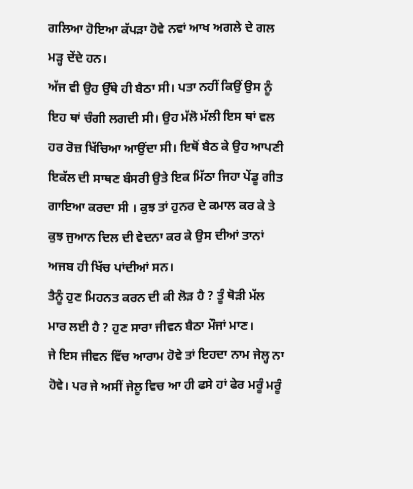ਗਲਿਆ ਹੋਇਆ ਕੱਪੜਾ ਹੋਵੇ ਨਵਾਂ ਆਖ ਅਗਲੇ ਦੇ ਗਲ ਮੜ੍ਹ ਦੇਂਦੇ ਹਨ।
ਅੱਜ ਵੀ ਉਹ ਉੱਥੇ ਹੀ ਬੈਠਾ ਸੀ। ਪਤਾ ਨਹੀਂ ਕਿਉਂ ਉਸ ਨੂੰ ਇਹ ਥਾਂ ਚੰਗੀ ਲਗਦੀ ਸੀ। ਉਹ ਮੱਲੋ ਮੱਲੀ ਇਸ ਥਾਂ ਵਲ ਹਰ ਰੋਜ਼ ਖਿੱਚਿਆ ਆਉਂਦਾ ਸੀ। ਇਥੋਂ ਬੈਠ ਕੇ ਉਹ ਆਪਣੀ ਇਕੱਲ ਦੀ ਸਾਥਣ ਬੰਸਰੀ ਉਤੇ ਇਕ ਮਿੱਠਾ ਜਿਹਾ ਪੇਂਡੂ ਗੀਤ ਗਾਇਆ ਕਰਦਾ ਸੀ । ਕੁਝ ਤਾਂ ਹੁਨਰ ਦੇ ਕਮਾਲ ਕਰ ਕੇ ਤੇ ਕੁਝ ਜੁਆਨ ਦਿਲ ਦੀ ਵੇਦਨਾ ਕਰ ਕੇ ਉਸ ਦੀਆਂ ਤਾਨਾਂ ਅਜਬ ਹੀ ਖਿੱਚ ਪਾਂਦੀਆਂ ਸਨ।
ਤੈਨੂੰ ਹੁਣ ਮਿਹਨਤ ਕਰਨ ਦੀ ਕੀ ਲੋੜ ਹੈ ? ਤੂੰ ਥੋੜੀ ਮੱਲ ਮਾਰ ਲਈ ਹੈ ? ਹੁਣ ਸਾਰਾ ਜੀਵਨ ਬੈਠਾ ਮੌਜਾਂ ਮਾਣ।
ਜੇ ਇਸ ਜੀਵਨ ਵਿੱਚ ਆਰਾਮ ਹੋਵੇ ਤਾਂ ਇਹਦਾ ਨਾਮ ਜੇਲ੍ਹ ਨਾ ਹੋਵੇ। ਪਰ ਜੇ ਅਸੀਂ ਜੇਲੂ ਵਿਚ ਆ ਹੀ ਫਸੇ ਹਾਂ ਫੇਰ ਮਰੂੰ ਮਰੂੰ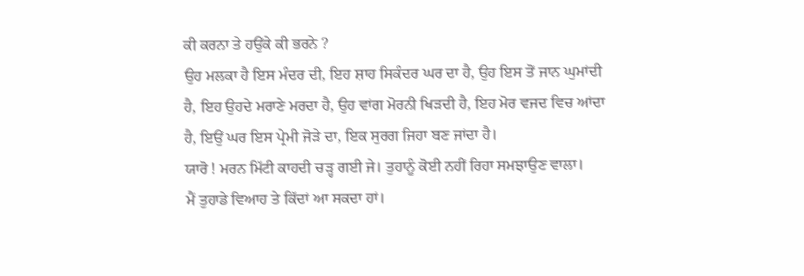ਕੀ ਕਰਨਾ ਤੇ ਹਉਂਕੇ ਕੀ ਭਰਨੇ ?
ਉਹ ਮਲਕਾ ਹੈ ਇਸ ਮੰਦਰ ਦੀ, ਇਹ ਸ਼ਾਹ ਸਿਕੰਦਰ ਘਰ ਦਾ ਹੈ, ਉਹ ਇਸ ਤੋਂ ਜਾਨ ਘੁਮਾਂਦੀ ਹੈ, ਇਹ ਉਹਦੇ ਮਰਾਣੇ ਮਰਦਾ ਹੈ, ਉਹ ਵਾਂਗ ਮੋਰਨੀ ਖਿੜਦੀ ਹੈ, ਇਹ ਮੋਰ ਵਜਦ ਵਿਚ ਆਂਦਾ ਹੈ, ਇਉਂ ਘਰ ਇਸ ਪ੍ਰੇਮੀ ਜੋੜੇ ਦਾ, ਇਕ ਸੁਰਗ ਜਿਹਾ ਬਣ ਜਾਂਦਾ ਹੈ।
ਯਾਰੋ ! ਮਰਨ ਮਿੱਟੀ ਕਾਹਦੀ ਚੜ੍ਹ ਗਈ ਜੇ। ਤੁਹਾਨੂੰ ਕੋਈ ਨਹੀਂ ਰਿਹਾ ਸਮਝਾਉਣ ਵਾਲਾ।
ਮੈਂ ਤੁਹਾਡੇ ਵਿਆਹ ਤੇ ਕਿੱਦਾਂ ਆ ਸਕਦਾ ਹਾਂ।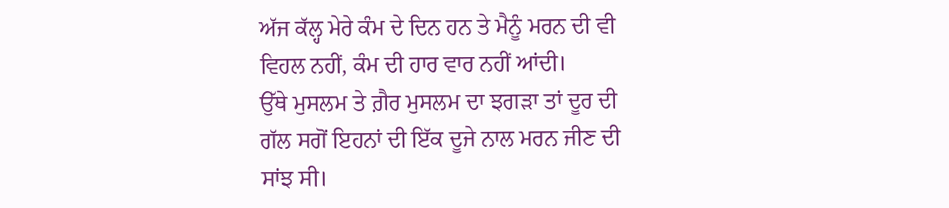ਅੱਜ ਕੱਲ੍ਹ ਮੇਰੇ ਕੰਮ ਦੇ ਦਿਨ ਹਨ ਤੇ ਮੈਨੂੰ ਮਰਨ ਦੀ ਵੀ ਵਿਹਲ ਨਹੀਂ, ਕੰਮ ਦੀ ਹਾਰ ਵਾਰ ਨਹੀਂ ਆਂਦੀ।
ਉੱਥੇ ਮੁਸਲਮ ਤੇ ਗ਼ੈਰ ਮੁਸਲਮ ਦਾ ਝਗੜਾ ਤਾਂ ਦੂਰ ਦੀ ਗੱਲ ਸਗੋਂ ਇਹਨਾਂ ਦੀ ਇੱਕ ਦੂਜੇ ਨਾਲ ਮਰਨ ਜੀਣ ਦੀ ਸਾਂਝ ਸੀ।